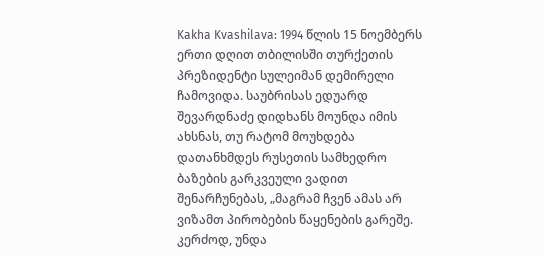Kakha Kvashilava: 1994 წლის 15 ნოემბერს ერთი დღით თბილისში თურქეთის პრეზიდენტი სულეიმან დემირელი ჩამოვიდა. საუბრისას ედუარდ შევარდნაძე დიდხანს მოუნდა იმის ახსნას, თუ რატომ მოუხდება დათანხმდეს რუსეთის სამხედრო ბაზების გარკვეული ვადით შენარჩუნებას, „მაგრამ ჩვენ ამას არ ვიზამთ პირობების წაყენების გარეშე. კერძოდ, უნდა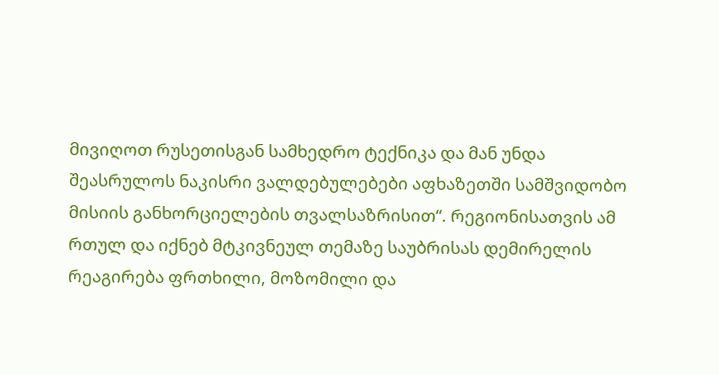მივიღოთ რუსეთისგან სამხედრო ტექნიკა და მან უნდა შეასრულოს ნაკისრი ვალდებულებები აფხაზეთში სამშვიდობო მისიის განხორციელების თვალსაზრისით“. რეგიონისათვის ამ რთულ და იქნებ მტკივნეულ თემაზე საუბრისას დემირელის რეაგირება ფრთხილი, მოზომილი და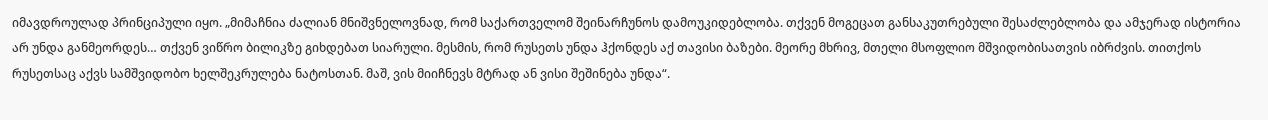იმავდროულად პრინციპული იყო. „მიმაჩნია ძალიან მნიშვნელოვნად, რომ საქართველომ შეინარჩუნოს დამოუკიდებლობა. თქვენ მოგეცათ განსაკუთრებული შესაძლებლობა და ამჯერად ისტორია არ უნდა განმეორდეს… თქვენ ვიწრო ბილიკზე გიხდებათ სიარული. მესმის, რომ რუსეთს უნდა ჰქონდეს აქ თავისი ბაზები. მეორე მხრივ, მთელი მსოფლიო მშვიდობისათვის იბრძვის. თითქოს რუსეთსაც აქვს სამშვიდობო ხელშეკრულება ნატოსთან. მაშ, ვის მიიჩნევს მტრად ან ვისი შეშინება უნდა“.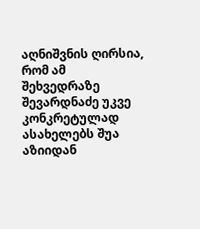აღნიშვნის ღირსია, რომ ამ შეხვედრაზე შევარდნაძე უკვე კონკრეტულად ასახელებს შუა აზიიდან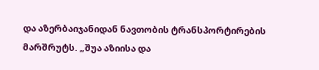და აზერბაიჯანიდან ნავთობის ტრანსპორტირების მარშრუტს. „შუა აზიისა და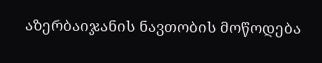აზერბაიჯანის ნავთობის მოწოდება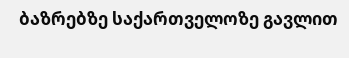ბაზრებზე საქართველოზე გავლით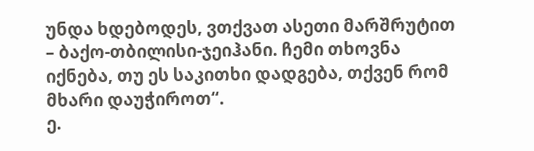უნდა ხდებოდეს, ვთქვათ ასეთი მარშრუტით – ბაქო-თბილისი-ჯეიჰანი. ჩემი თხოვნა იქნება, თუ ეს საკითხი დადგება, თქვენ რომ მხარი დაუჭიროთ“.
ე.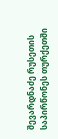შევარდნაძე რუსეთის საპირწონეს თურქეთში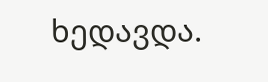ხედავდა.